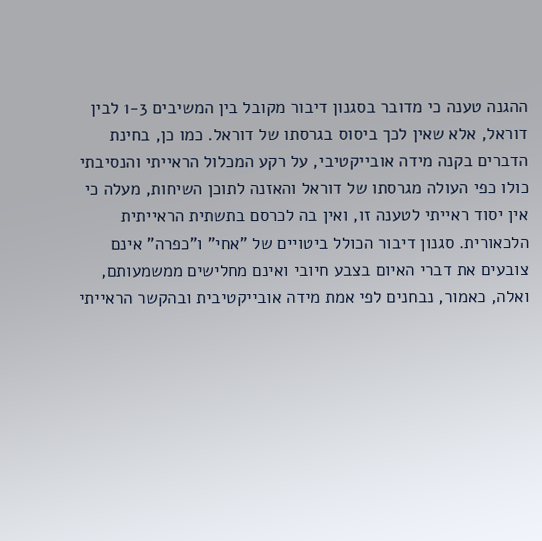ההגנה טענה כי מדובר בסגנון דיבור מקובל בין המשיבים 1-3 לבין דוראל, אלא שאין לכך ביסוס בגרסתו של דוראל. כמו כן, בחינת הדברים בקנה מידה אובייקטיבי, על רקע המכלול הראייתי והנסיבתי כולו כפי העולה מגרסתו של דוראל והאזנה לתוכן השיחות, מעלה כי אין יסוד ראייתי לטענה זו, ואין בה לכרסם בתשתית הראייתית הלכאורית. סגנון דיבור הכולל ביטויים של "אחי" ו"כפרה" אינם צובעים את דברי האיום בצבע חיובי ואינם מחלישים ממשמעותם, ואלה, כאמור, נבחנים לפי אמת מידה אובייקטיבית ובהקשר הראייתי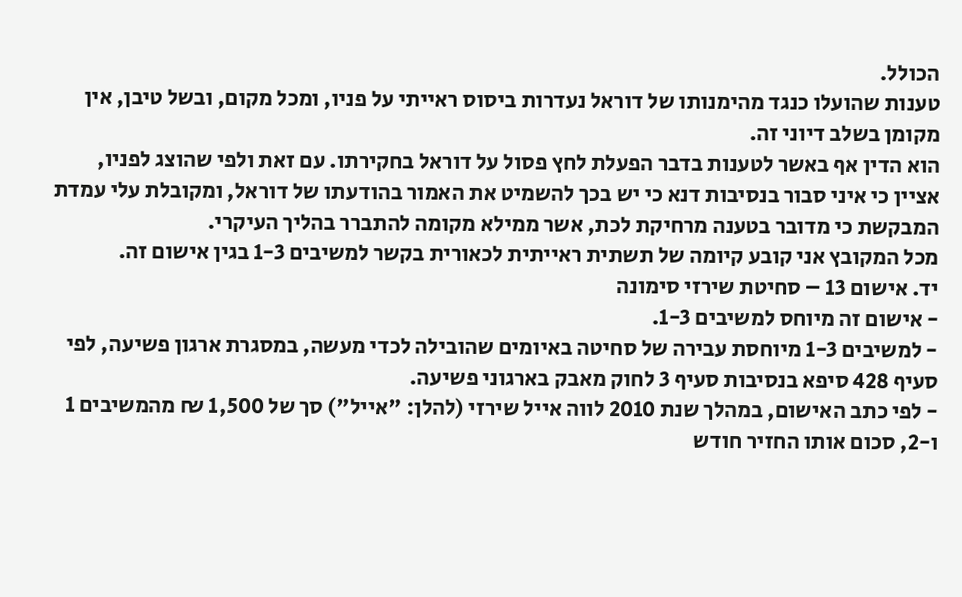הכולל.
טענות שהועלו כנגד מהימנותו של דוראל נעדרות ביסוס ראייתי על פניו, ומכל מקום, ובשל טיבן, אין מקומן בשלב דיוני זה.
הוא הדין אף באשר לטענות בדבר הפעלת לחץ פסול על דוראל בחקירתו. עם זאת ולפי שהוצג לפניו, אציין כי איני סבור בנסיבות דנא כי יש בכך להשמיט את האמור בהודעתו של דוראל, ומקובלת עלי עמדת המבקשת כי מדובר בטענה מרחיקת לכת, אשר ממילא מקומה להתברר בהליך העיקרי.
מכל המקובץ אני קובע קיומה של תשתית ראייתית לכאורית בקשר למשיבים 1-3 בגין אישום זה.
יד. אישום 13 – סחיטת שירזי סימונה
- אישום זה מיוחס למשיבים 1-3.
- למשיבים 1-3 מיוחסת עבירה של סחיטה באיומים שהובילה לכדי מעשה, במסגרת ארגון פשיעה, לפי סעיף 428 סיפא בנסיבות סעיף 3 לחוק מאבק בארגוני פשיעה.
- לפי כתב האישום, במהלך שנת 2010 לווה אייל שירזי (להלן: "אייל") סך של 1,500 ₪ מהמשיבים 1 ו-2, סכום אותו החזיר חודש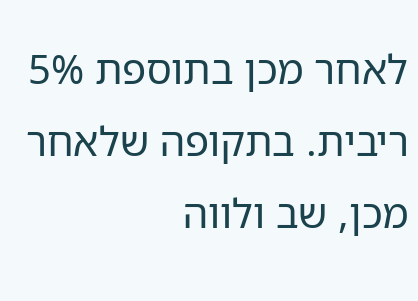לאחר מכן בתוספת 5% ריבית. בתקופה שלאחר מכן, שב ולווה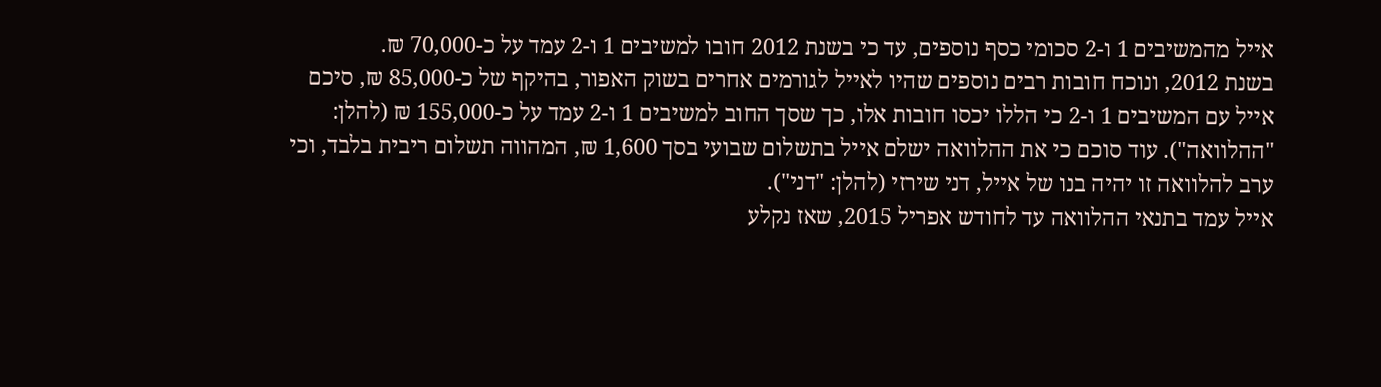אייל מהמשיבים 1 ו-2 סכומי כסף נוספים, עד כי בשנת 2012 חובו למשיבים 1 ו-2 עמד על כ-70,000 ₪.
בשנת 2012, ונוכח חובות רבים נוספים שהיו לאייל לגורמים אחרים בשוק האפור, בהיקף של כ-85,000 ₪, סיכם אייל עם המשיבים 1 ו-2 כי הללו יכסו חובות אלו, כך שסך החוב למשיבים 1 ו-2 עמד על כ-155,000 ₪ (להלן: "ההלוואה"). עוד סוכם כי את ההלוואה ישלם אייל בתשלום שבועי בסך 1,600 ₪, המהווה תשלום ריבית בלבד, וכי ערב להלוואה זו יהיה בנו של אייל, דני שירזי (להלן: "דני").
אייל עמד בתנאי ההלוואה עד לחודש אפריל 2015, שאז נקלע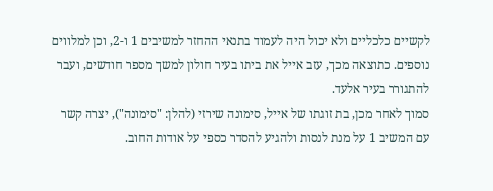לקשיים כלכליים ולא יכול היה לעמוד בתנאי ההחזר למשיבים 1 ו-2, וכן למלווים נוספים. כתוצאה מכך, עזב אייל את ביתו בעיר חולון למשך מספר חודשים, ועבר להתגורר בעיר אלעד.
סמוך לאחר מכן, בת זוגתו של אייל, סימונה שירזי (להלן: "סימונה"), יצרה קשר עם המשיב 1 על מנת לנסות ולהגיע להסדר כספי על אודות החוב.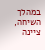במהלך השיחה, ציינה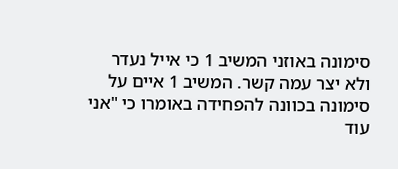סימונה באוזני המשיב 1 כי אייל נעדר ולא יצר עמה קשר. המשיב 1 איים על סימונה בכוונה להפחידה באומרו כי "אני עוד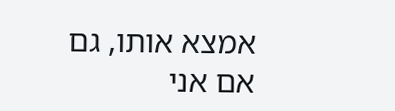אמצא אותו, גם אם אני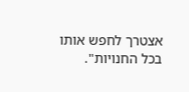אצטרך לחפש אותו בכל החנויות".